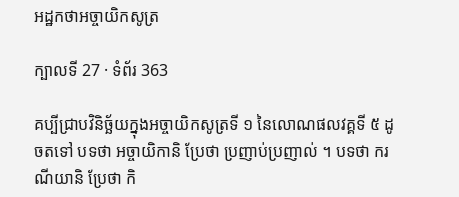អដ្ឋកថាអច្ចាយិកសូត្រ

ក្បាលទី 27 · ទំព័រ 363

គប្បីជ្រាបវិនិច្ឆ័យក្នុងអច្ចាយិកសូត្រទី ១ នៃលោណផលវគ្គទី ៥ ដូចតទៅ បទថា អច្ចាយិកានិ ប្រែថា ប្រញាប់ប្រញាល់ ។ បទថា ករណីយានិ ប្រែថា កិ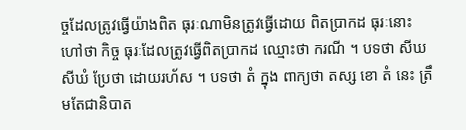ច្ចដែលត្រូវធ្វើយ៉ាងពិត ធុរៈណាមិនត្រូវធ្វើដោយ ពិតប្រាកដ ធុរៈនោះ ហៅថា កិច្ច ធុរៈដែលត្រូវធ្វើពិតប្រាកដ ឈ្មោះថា ករណី ។ បទថា សីឃសីឃំ ប្រែថា ដោយរហ័ស ។ បទថា តំ ក្នុង ពាក្យថា តស្ស ខោ តំ នេះ ត្រឹមតែជានិបាត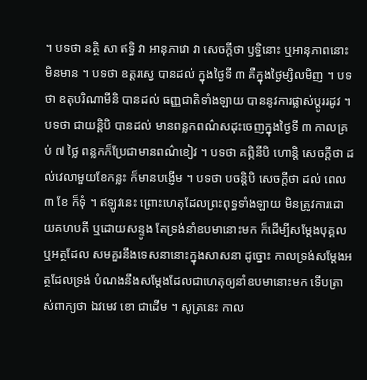។ បទថា នត្ថិ សា ឥទ្ធិ វា អានុភាវោ វា សេចក្តីថា ឫទ្ធិនោះ ឬអានុភាពនោះមិនមាន ។ បទថា ឧត្តរស្វេ បានដល់ ក្នុងថ្ងៃទី ៣ គឺក្នុងថ្ងៃម្សិលមិញ ។ បទថា ឧតុបរិណាមីនិ បានដល់ ធញ្ញជាតិទាំងឡាយ បាននូវការផ្លាស់ប្តូររដូវ ។ បទថា ជាយន្តិបិ បានដល់ មានពន្លកពណ៌សដុះចេញក្នុងថ្ងៃទី ៣ កាលគ្រប់ ៧ ថ្លៃ ពន្លកក៏ប្រែជាមានពណ៌ខៀវ ។ បទថា គព្ភិនីបិ ហោន្តិ សេចក្តីថា ដល់វេលាមួយខែកន្លះ ក៏មានបង្ញើម ។ បទថា បចន្តិបិ សេចក្តីថា ដល់ ពេល ៣ ខែ ក៏ទុំ ។ ឥឡូវនេះ ព្រោះហេតុដែលព្រះពុទ្ធទាំងឡាយ មិនត្រូវការដោយគហបតី ឬដោយសន្ទូង តែទ្រង់នាំឧបមានោះមក ក៏ដើម្បីសម្តែងបុគ្គល ឬអត្ថដែល សមគួរនឹងទេសនានោះក្នុងសាសនា ដូច្នោះ កាលទ្រង់សម្តែងអត្ថដែលទ្រង់ បំណងនឹងសម្តែងដែលជាហេតុឲ្យនាំឧបមានោះមក ទើបត្រាស់ពាក្យថា ឯវមេវ ខោ ជាដើម ។ សូត្រនេះ កាល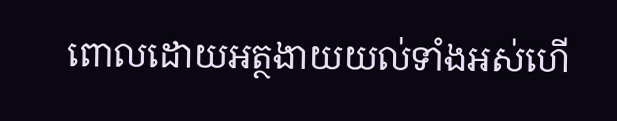ពោលដោយអត្ថងាយយល់ទាំងអស់ហើ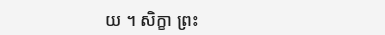យ ។ សិក្ខា ព្រះ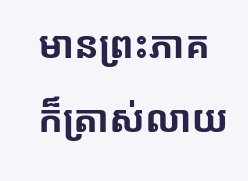មានព្រះភាគ ក៏ត្រាស់លាយ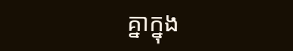គ្នាក្នុង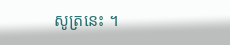សូត្រនេះ ។